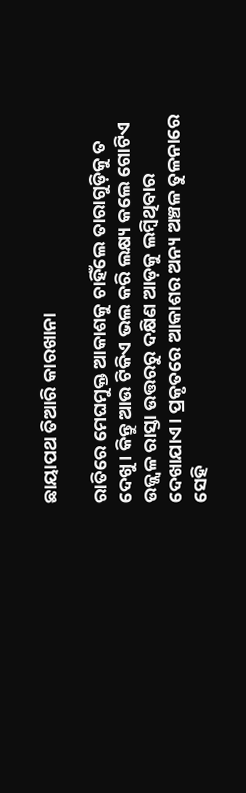ଛାୟାପଥ ତିଆରି କାରଖାନା

ରାତିରେ ମେଘମୁକ୍ତ ଆକାଶକୁ ଚାହିଁଲେ ତାରାଗୁଡ଼ିକୁ ତ ଦେଖୁ। କିନ୍ତୁ ଆଉ ଟିକିଏ ଭଲ କରି ଲକ୍ଷ୍ୟ କଲେ ଗୋଟିଏ ଉଜ୍ଜ୍ୱଳ ରାସ୍ତା ଉତ୍ତରରୁ ଦକ୍ଷିଣ ଆଡ଼କୁ ଲମ୍ବିଥିବାର ଦେଖାଯାଏ। ପ୍ରକୃତରେ ଆକାଶର ଅନ୍ୟ ଅଞ୍ଚଳ ତୁଳନାରେ ସେହି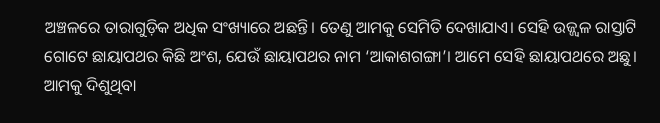ଅଞ୍ଚଳରେ ତାରାଗୁଡ଼ିକ ଅଧିକ ସଂଖ୍ୟାରେ ଅଛନ୍ତି। ତେଣୁ ଆମକୁ ସେମିତି ଦେଖାଯାଏ। ସେହି ଉଜ୍ଜ୍ୱଳ ରାସ୍ତାଟି ଗୋଟେ ଛାୟାପଥର କିଛି ଅଂଶ, ଯେଉଁ ଛାୟାପଥର ନାମ ‘ଆକାଶଗଙ୍ଗା’। ଆମେ ସେହି ଛାୟାପଥରେ ଅଛୁ। ଆମକୁ ଦିଶୁଥିବା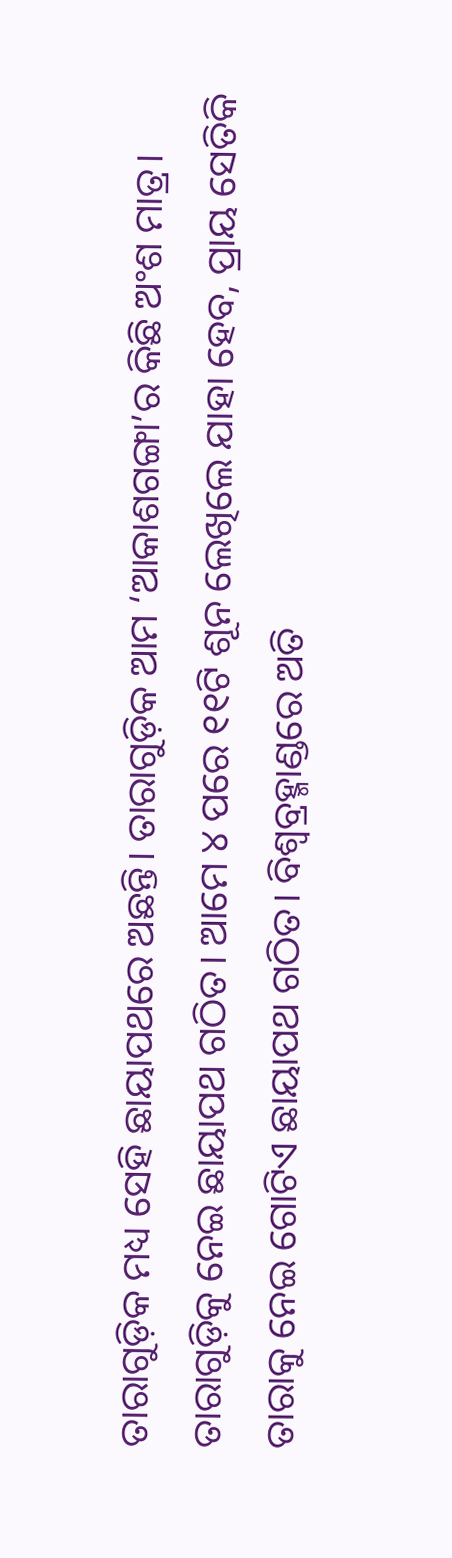ତାରାଗୁଡ଼ିକ ମଧ୍ୟ ସେହି ଛାୟାପଥରେ ଅଛନ୍ତି। ତାରାଗୁଡ଼ିକ ଆମ ‘ଆକାଶଗଙ୍ଗା’ର କିଛି ଅଂଶ ମାତ୍ର। ତାରାଗୁଡ଼ିକୁ ନେଇ ଛାୟାପଥ ଗଠିତ। ଆମେ ୪ ପରେ ୧୧ଟି ଶୂନ ଲେଖିଲେ ଯାହା ହେବ, ପ୍ରାୟ ସେତିକି ତାରାକୁ ନେଇ ଗୋଟିଏ ଛାୟାପଥ ଗଠିତ। ବିଶ୍ୱବ୍ରହ୍ମାଣ୍ଡରେ ଅତି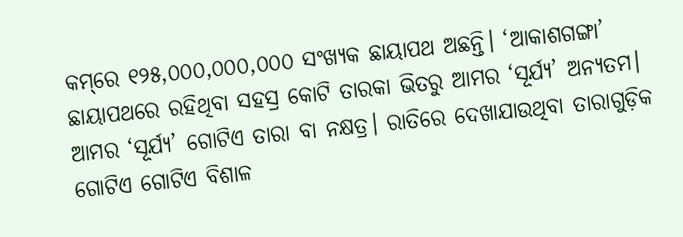କମ୍‌ରେ ୧୨୫,୦୦୦,୦୦୦,୦୦୦ ସଂଖ୍ୟକ ଛାୟାପଥ ଅଛନ୍ତି। ‘ଆକାଶଗଙ୍ଗା’ ଛାୟାପଥରେ ରହିଥିବା ସହସ୍ର କୋଟି ତାରକା ଭିତରୁ ଆମର ‘ସୂର୍ଯ୍ୟ’ ଅନ୍ୟତମ। ଆମର ‘ସୂର୍ଯ୍ୟ’ ଗୋଟିଏ ତାରା ବା ନକ୍ଷତ୍ର। ରାତିରେ ଦେଖାଯାଉଥିବା ତାରାଗୁଡ଼ିକ ଗୋଟିଏ ଗୋଟିଏ ବିଶାଳ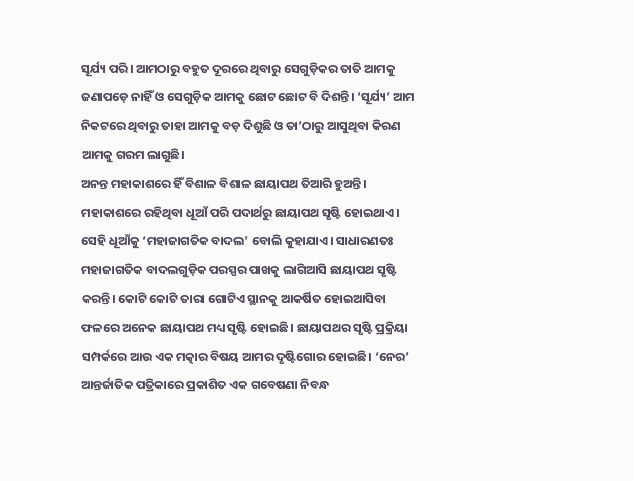ସୂର୍ଯ୍ୟ ପରି। ଆମଠାରୁ ବହୁତ ଦୂରରେ ଥିବାରୁ ସେଗୁଡ଼ିକର ତାତି ଆମକୁ ଜଣାପଡ଼େ ନାହିଁ ଓ ସେଗୁଡ଼ିକ ଆମକୁ ଛୋଟ ଛୋଟ ବି ଦିଶନ୍ତି। ‘ସୂର୍ଯ୍ୟ’ ଆମ ନିକଟରେ ଥିବାରୁ ତାହା ଆମକୁ ବଡ଼ ଦିଶୁଛି ଓ ତା’ଠାରୁ ଆସୁଥିବା କିରଣ ଆମକୁ ଗରମ ଲାଗୁଛି।
ଅନନ୍ତ ମହାକାଶରେ ହିଁ ବିଶାଳ ବିଶାଳ ଛାୟାପଥ ତିଆରି ହୁଅନ୍ତି। ମହାକାଶରେ ରହିଥିବା ଧୂଆଁ ପରି ପଦାର୍ଥରୁ ଛାୟାପଥ ସୃଷ୍ଟି ହୋଇଥାଏ। ସେହି ଧୂଆଁକୁ ‘ମହାଜାଗତିକ ବାଦଲ’ ବୋଲି କୁହାଯାଏ। ସାଧାରଣତଃ ମହାଜାଗତିକ ବାଦଲଗୁଡ଼ିକ ପରସ୍ପର ପାଖକୁ ଲାଗିଆସି ଛାୟାପଥ ସୃଷ୍ଟି କରନ୍ତି। କୋଟି କୋଟି ତାରା ଗୋଟିଏ ସ୍ଥାନକୁ ଆକର୍ଷିତ ହୋଇଆସିବା ଫଳରେ ଅନେକ ଛାୟାପଥ ମଧ୍ୟ ସୃଷ୍ଟି ହୋଇଛି। ଛାୟାପଥର ସୃଷ୍ଟି ପ୍ରକ୍ରିୟା ସମ୍ପର୍କରେ ଆଉ ଏକ ମତ୍କାର ବିଷୟ ଆମର ଦୃଷ୍ଟିଗୋର ହୋଇଛି। ‘ନେର’ ଆନ୍ତର୍ଜାତିକ ପତ୍ରିକାରେ ପ୍ରକାଶିତ ଏକ ଗବେଷଣା ନିବନ୍ଧ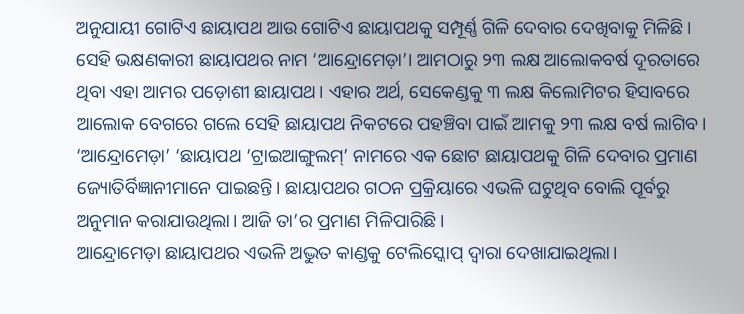ଅନୁଯାୟୀ ଗୋଟିଏ ଛାୟାପଥ ଆଉ ଗୋଟିଏ ଛାୟାପଥକୁ ସମ୍ପୂର୍ଣ୍ଣ ଗିଳି ଦେବାର ଦେଖିବାକୁ ମିଳିଛି। ସେହି ଭକ୍ଷଣକାରୀ ଛାୟାପଥର ନାମ ‘ଆନ୍ଦ୍ରୋମେଡ଼ା’। ଆମଠାରୁ ୨୩ ଲକ୍ଷ ଆଲୋକବର୍ଷ ଦୂରତାରେ ଥିବା ଏହା ଆମର ପଡ଼ୋଶୀ ଛାୟାପଥ। ଏହାର ଅର୍ଥ, ସେକେଣ୍ଡକୁ ୩ ଲକ୍ଷ କିଲୋମିଟର ହିସାବରେ ଆଲୋକ ବେଗରେ ଗଲେ ସେହି ଛାୟାପଥ ନିକଟରେ ପହଞ୍ଚିବା ପାଇଁ ଆମକୁ ୨୩ ଲକ୍ଷ ବର୍ଷ ଲାଗିବ। ‘ଆନ୍ଦ୍ରୋମେଡ଼ା’ ‘ଛାୟାପଥ ‘ଟ୍ରାଇଆଙ୍ଗୁଲମ୍‌’ ନାମରେ ଏକ ଛୋଟ ଛାୟାପଥକୁ ଗିଳି ଦେବାର ପ୍ରମାଣ ଜ୍ୟୋତିର୍ବିଜ୍ଞାନୀମାନେ ପାଇଛନ୍ତି। ଛାୟାପଥର ଗଠନ ପ୍ରକ୍ରିୟାରେ ଏଭଳି ଘଟୁଥିବ ବୋଲି ପୂର୍ବରୁ ଅନୁମାନ କରାଯାଉଥିଲା। ଆଜି ତା’ର ପ୍ରମାଣ ମିଳିପାରିଛି।
ଆନ୍ଦ୍ରୋମେଡ଼ା ଛାୟାପଥର ଏଭଳି ଅଦ୍ଭୁତ କାଣ୍ଡକୁ ଟେଲିସ୍କୋପ୍‌ ଦ୍ୱାରା ଦେଖାଯାଇଥିଲା।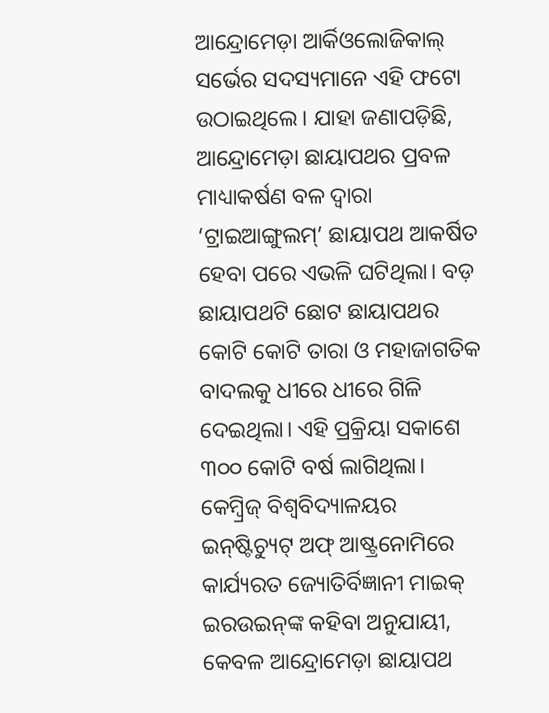ଆନ୍ଦ୍ରୋମେଡ଼ା ଆର୍କିଓଲୋଜିକାଲ୍‌ ସର୍ଭେର ସଦସ୍ୟମାନେ ଏହି ଫଟୋ ଉଠାଇଥିଲେ। ଯାହା ଜଣାପଡ଼ିଛି, ଆନ୍ଦ୍ରୋମେଡ଼ା ଛାୟାପଥର ପ୍ରବଳ ମାଧ୍ୟାକର୍ଷଣ ବଳ ଦ୍ୱାରା ‘ଟ୍ରାଇଆଙ୍ଗୁଲମ୍‌’ ଛାୟାପଥ ଆକର୍ଷିତ ହେବା ପରେ ଏଭଳି ଘଟିଥିଲା। ବଡ଼ ଛାୟାପଥଟି ଛୋଟ ଛାୟାପଥର କୋଟି କୋଟି ତାରା ଓ ମହାଜାଗତିକ ବାଦଲକୁ ଧୀରେ ଧୀରେ ଗିଳି ଦେଇଥିଲା। ଏହି ପ୍ରକ୍ରିୟା ସକାଶେ ୩୦୦ କୋଟି ବର୍ଷ ଲାଗିଥିଲା। କେମ୍ବ୍ରିଜ୍‌ ବିଶ୍ୱବିଦ୍ୟାଳୟର ଇନ୍‌ଷ୍ଟିଚ୍ୟୁଟ୍‌ ଅଫ୍‌ ଆଷ୍ଟ୍ରନୋମିରେ କାର୍ଯ୍ୟରତ ଜ୍ୟୋତିର୍ବିଜ୍ଞାନୀ ମାଇକ୍‌ ଇରଉଇନ୍‌ଙ୍କ କହିବା ଅନୁଯାୟୀ, କେବଳ ଆନ୍ଦ୍ରୋମେଡ଼ା ଛାୟାପଥ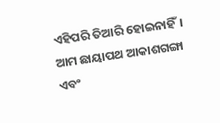ଏହିପରି ତିଆରି ହୋଇନାହିଁ। ଆମ ଛାୟାପଥ ଆକାଶଗଙ୍ଗା ଏବଂ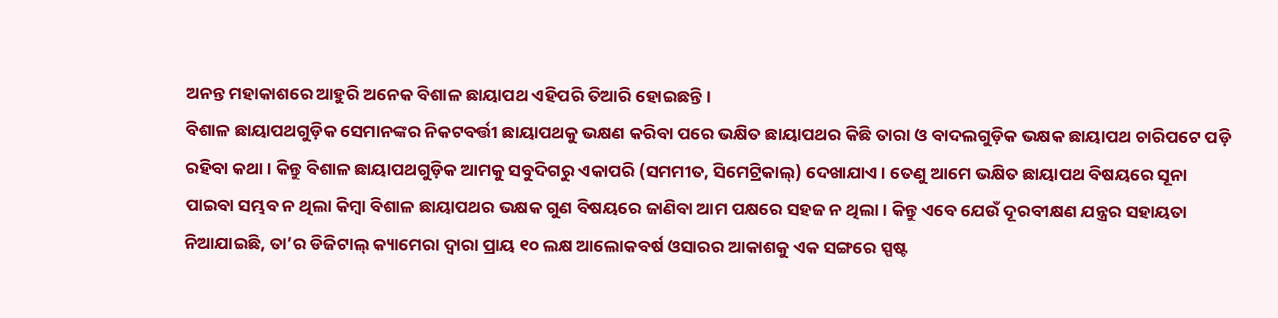ଅନନ୍ତ ମହାକାଶରେ ଆହୁରି ଅନେକ ବିଶାଳ ଛାୟାପଥ ଏହିପରି ତିଆରି ହୋଇଛନ୍ତି।
ବିଶାଳ ଛାୟାପଥଗୁଡ଼ିକ ସେମାନଙ୍କର ନିକଟବର୍ତ୍ତୀ ଛାୟାପଥକୁ ଭକ୍ଷଣ କରିବା ପରେ ଭକ୍ଷିତ ଛାୟାପଥର କିଛି ତାରା ଓ ବାଦଲଗୁଡ଼ିକ ଭକ୍ଷକ ଛାୟାପଥ ଚାରିପଟେ ପଡ଼ି ରହିବା କଥା। କିନ୍ତୁ ବିଶାଳ ଛାୟାପଥଗୁଡ଼ିକ ଆମକୁ ସବୁଦିଗରୁ ଏକାପରି (ସମମୀତ, ସିମେଟ୍ରିକାଲ୍‌) ଦେଖାଯାଏ। ତେଣୁ ଆମେ ଭକ୍ଷିତ ଛାୟାପଥ ବିଷୟରେ ସୂନା ପାଇବା ସମ୍ଭବ ନ ଥିଲା କିମ୍ବା ବିଶାଳ ଛାୟାପଥର ଭକ୍ଷକ ଗୁଣ ବିଷୟରେ ଜାଣିବା ଆମ ପକ୍ଷରେ ସହଜ ନ ଥିଲା। କିନ୍ତୁ ଏବେ ଯେଉଁ ଦୂରବୀକ୍ଷଣ ଯନ୍ତ୍ରର ସହାୟତା ନିଆଯାଇଛି, ତା’ର ଡିଜିଟାଲ୍‌ କ୍ୟାମେରା ଦ୍ୱାରା ପ୍ରାୟ ୧୦ ଲକ୍ଷ ଆଲୋକବର୍ଷ ଓସାରର ଆକାଶକୁ ଏକ ସଙ୍ଗରେ ସ୍ପଷ୍ଟ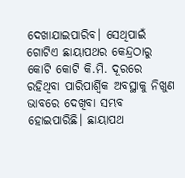ଦେଖାଯାଇପାରିବ। ସେଥିପାଇଁ ଗୋଟିଏ ଛାୟାପଥର କେନ୍ଦ୍ରଠାରୁ କୋଟି କୋଟି କି.ମି. ଦୂରରେ ରହିଥିବା ପାରିପାର୍ଶ୍ୱିକ ଅବସ୍ଥାକୁ ନିଖୁଣ ଭାବରେ ଦେଖିବା ସମ୍ଭବ ହୋଇପାରିଛି। ଛାୟାପଥ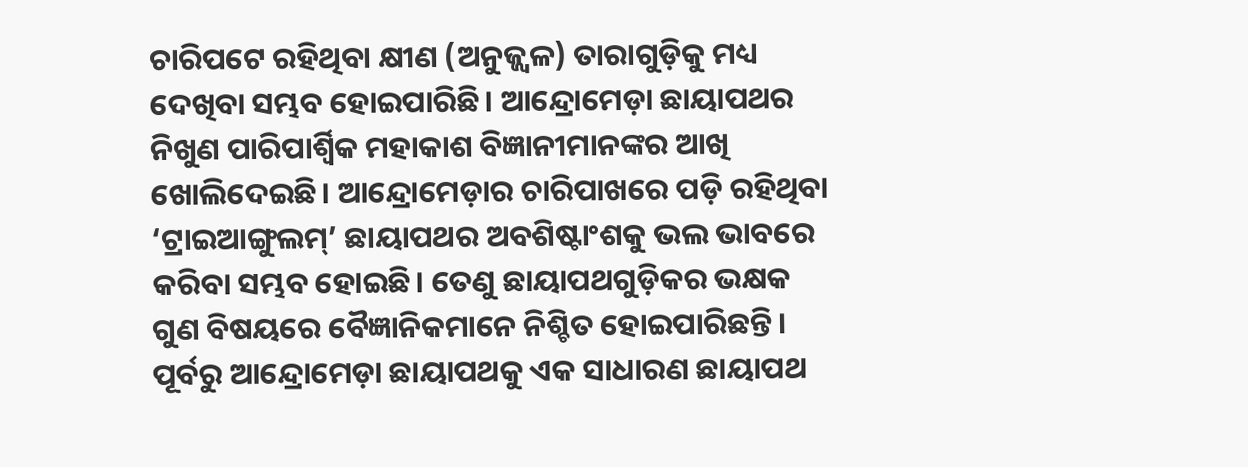ଚାରିପଟେ ରହିଥିବା କ୍ଷୀଣ (ଅନୁଜ୍ଜ୍ୱଳ) ତାରାଗୁଡ଼ିକୁ ମଧ୍ୟ ଦେଖିବା ସମ୍ଭବ ହୋଇପାରିଛି। ଆନ୍ଦ୍ରୋମେଡ଼ା ଛାୟାପଥର ନିଖୁଣ ପାରିପାର୍ଶ୍ୱିକ ମହାକାଶ ବିଜ୍ଞାନୀମାନଙ୍କର ଆଖି ଖୋଲିଦେଇଛି। ଆନ୍ଦ୍ରୋମେଡ଼ାର ଚାରିପାଖରେ ପଡ଼ି ରହିଥିବା ‘ଟ୍ରାଇଆଙ୍ଗୁଲମ୍‌’ ଛାୟାପଥର ଅବଶିଷ୍ଟାଂଶକୁ ଭଲ ଭାବରେ କରିବା ସମ୍ଭବ ହୋଇଛି। ତେଣୁ ଛାୟାପଥଗୁଡ଼ିକର ଭକ୍ଷକ ଗୁଣ ବିଷୟରେ ବୈଜ୍ଞାନିକମାନେ ନିଶ୍ଚିତ ହୋଇପାରିଛନ୍ତି। ପୂର୍ବରୁ ଆନ୍ଦ୍ରୋମେଡ଼ା ଛାୟାପଥକୁ ଏକ ସାଧାରଣ ଛାୟାପଥ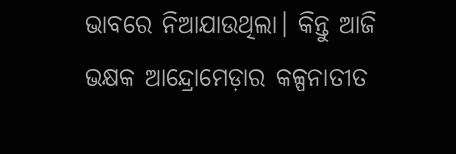ଭାବରେ ନିଆଯାଉଥିଲା। କିନ୍ତୁ ଆଜି ଭକ୍ଷକ ଆନ୍ଦ୍ରୋମେଡ଼ାର କଳ୍ପନାତୀତ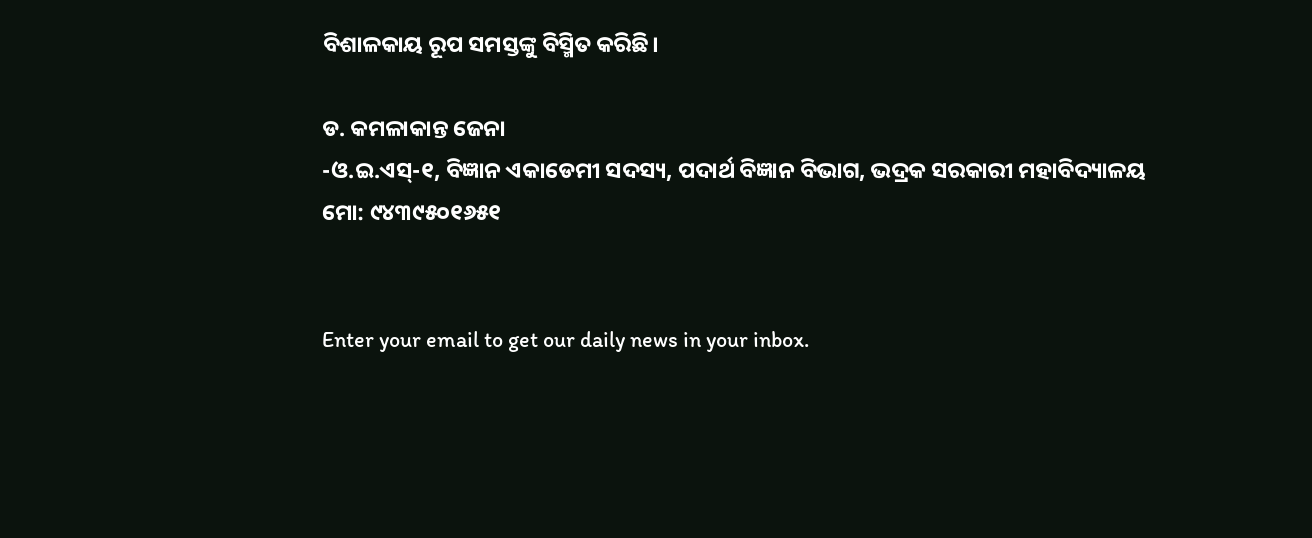ବିଶାଳକାୟ ରୂପ ସମସ୍ତଙ୍କୁ ବିସ୍ମିତ କରିଛି।

ଡ. କମଳାକାନ୍ତ ଜେନା
-ଓ.ଇ.ଏସ୍‌-୧, ବିଜ୍ଞାନ ଏକାଡେମୀ ସଦସ୍ୟ, ପଦାର୍ଥ ବିଜ୍ଞାନ ବିଭାଗ, ଭଦ୍ରକ ସରକାରୀ ମହାବିଦ୍ୟାଳୟ
ମୋ: ୯୪୩୯୫୦୧୬୫୧


Enter your email to get our daily news in your inbox.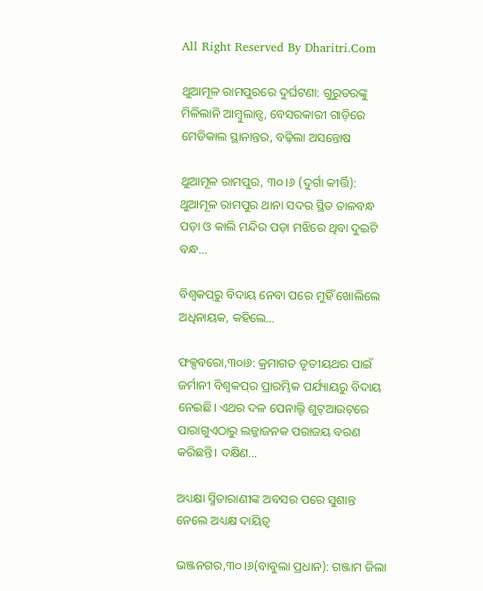All Right Reserved By Dharitri.Com

ଥୁଆମୂଳ ରାମପୁରରେ ଦୁର୍ଘଟଣା: ଗୁରୁତରଙ୍କୁ ମିଳିଲାନି ଆମ୍ବୁଲାନ୍ସ, ବେସରକାରୀ ଗାଡ଼ିରେ ମେଡିକାଲ ସ୍ଥାନାନ୍ତର, ବଢ଼ିଲା ଅସନ୍ତୋଷ

ଥୁଆମୂଳ ରାମପୁର, ୩୦।୬ (ଦୁର୍ଗା କୀର୍ତ୍ତି): ଥୁଆମୂଳ ରାମପୁର ଥାନା ସଦର ସ୍ଥିତ ତାଳବନ୍ଧ ପଡ଼ା ଓ କାଲି ମନ୍ଦିର ପଡ଼ା ମଝିରେ ଥିବା ଦୁଇଟି ବନ୍ଧ…

ବିଶ୍ୱକପ୍‌ରୁ ବିଦାୟ ନେବା ପରେ ମୁହିଁ ଖୋଲିଲେ ଅଧିନାୟକ, କହିଲେ…

ଫକ୍ସବରୋ,୩୦ା୬: କ୍ରମାଗତ ତୃତୀୟଥର ପାଇଁ ଜର୍ମାନୀ ବିଶ୍ୱକପ୍‌ର ପ୍ରାରମ୍ଭିକ ପର୍ଯ୍ୟାୟରୁ ବିଦାୟ ନେଇଛି। ଏଥର ଦଳ ପେନାଲ୍ଟି ଶୁଟ୍‌ଆଉଟ୍‌ରେ ପାରାଗୁଏଠାରୁ ଲଜ୍ଜାଜନକ ପରାଜୟ ବରଣ କରିଛନ୍ତି। ଦକ୍ଷିଣ…

ଅଧ୍ୟକ୍ଷା ସ୍ମିତାରାଣୀଙ୍କ ଅବସର ପରେ ସୁଶାନ୍ତ ନେଲେ ଅଧ୍ୟକ୍ଷ ଦାୟିତ୍ୱ

ଭଞ୍ଜନଗର,୩୦।୬(ବାବୁଲା ପ୍ରଧାନ): ଗଞ୍ଜାମ ଜିଲା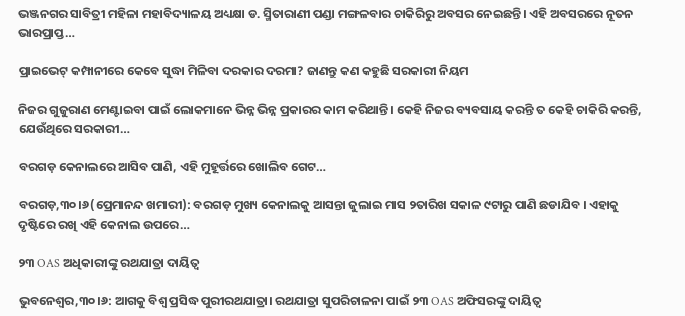ଭଞ୍ଜନଗର ସାବିତ୍ରୀ ମହିଳା ମହାବିଦ୍ୟାଳୟ ଅଧ୍ୟକ୍ଷା ଡ. ସ୍ମିତାରାଣୀ ପଣ୍ଡା ମଙ୍ଗଳବାର ଚାକିରିରୁ ଅବସର ନେଇଛନ୍ତି। ଏହି ଅବସରରେ ନୂତନ ଭାରପ୍ରାପ୍ତ…

ପ୍ରାଇଭେଟ୍ କମ୍ପାନୀରେ କେବେ ସୁଦ୍ଧା ମିଳିବା ଦରକାର ଦରମା? ଜାଣନ୍ତୁ କଣ କହୁଛି ସରକାରୀ ନିୟମ

ନିଜର ଗୁଜୁରାଣ ମେଣ୍ଟାଇବା ପାଇଁ ଲୋକମାନେ ଭିନ୍ନ ଭିନ୍ନ ପ୍ରକାରର କାମ କରିଥାନ୍ତି। କେହି ନିଜର ବ୍ୟବସାୟ କରନ୍ତି ତ କେହି ଚାକିରି କରନ୍ତି, ଯେଉଁଥିରେ ସରକାରୀ…

ବରଗଡ଼ କେନାଲରେ ଆସିବ ପାଣି, ଏହି ମୁହୂର୍ତ୍ତରେ ଖୋଲିବ ଗେଟ…

ବରଗଡ଼,୩୦।୬(ପ୍ରେମାନନ୍ଦ ଖମାରୀ): ବରଗଡ଼ ମୁଖ୍ୟ କେନାଲକୁ ଆସନ୍ତା ଜୁଲାଇ ମାସ ୨ତାରିଖ ସକାଳ ୯ଟାରୁ ପାଣି ଛଡାଯିବ । ଏହାକୁ ଦୃଷ୍ଟିରେ ରଖି ଏହି କେନାଲ ଉପରେ…

୨୩ OAS ଅଧିକାରୀଙ୍କୁ ରଥଯାତ୍ରା ଦାୟିତ୍ୱ

ଭୁବନେଶ୍ୱର,୩୦।୬: ଆଗକୁ ବିଶ୍ୱ ପ୍ରସିଦ୍ଧ ପୁରୀରଥଯାତ୍ରା। ରଥଯାତ୍ରା ସୁପରିଚାଳନା ପାଇଁ ୨୩ OAS ଅଫିସରଙ୍କୁ ଦାୟିତ୍ୱ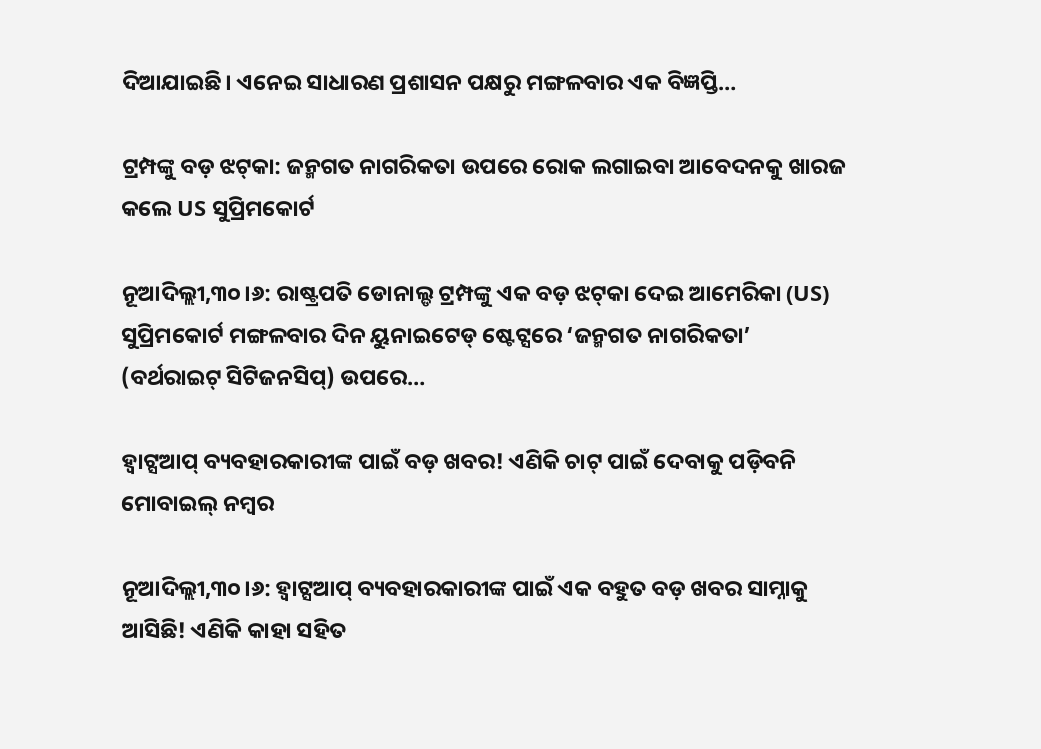ଦିଆଯାଇଛି। ଏନେଇ ସାଧାରଣ ପ୍ରଶାସନ ପକ୍ଷରୁ ମଙ୍ଗଳବାର ଏକ ବିଜ୍ଞପ୍ତି…

ଟ୍ରମ୍ପଙ୍କୁ ବଡ଼ ଝଟ୍‌କା: ଜନ୍ମଗତ ନାଗରିକତା ଉପରେ ରୋକ ଲଗାଇବା ଆବେଦନକୁ ଖାରଜ କଲେ US ସୁପ୍ରିମକୋର୍ଟ

ନୂଆଦିଲ୍ଲୀ,୩୦।୬: ରାଷ୍ଟ୍ରପତି ଡୋନାଲ୍ଡ ଟ୍ରମ୍ପଙ୍କୁ ଏକ ବଡ଼ ଝଟ୍‌କା ଦେଇ ଆମେରିକା (US) ସୁପ୍ରିମକୋର୍ଟ ମଙ୍ଗଳବାର ଦିନ ୟୁନାଇଟେଡ୍ ଷ୍ଟେଟ୍ସରେ ‘ଜନ୍ମଗତ ନାଗରିକତା’ (ବର୍ଥରାଇଟ୍ ସିଟିଜନସିପ୍) ଉପରେ…

ହ୍ୱାଟ୍ସଆପ୍‌ ବ୍ୟବହାରକାରୀଙ୍କ ପାଇଁ ବଡ଼ ଖବର! ଏଣିକି ଚାଟ୍‌ ପାଇଁ ଦେବାକୁ ପଡ଼ିବନି ମୋବାଇଲ୍ ନମ୍ବର

ନୂଆଦିଲ୍ଲୀ,୩୦।୬: ହ୍ୱାଟ୍ସଆପ୍‌ ବ୍ୟବହାରକାରୀଙ୍କ ପାଇଁ ଏକ ବହୁତ ବଡ଼ ଖବର ସାମ୍ନାକୁ ଆସିଛି! ଏଣିକି କାହା ସହିତ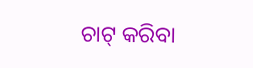ଚାଟ୍‌ କରିବା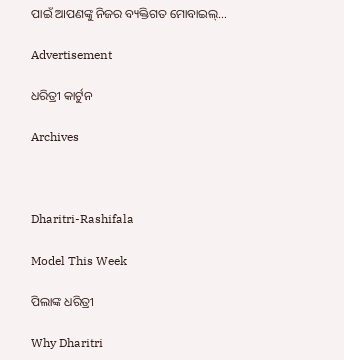ପାଇଁ ଆପଣଙ୍କୁ ନିଜର ବ୍ୟକ୍ତିଗତ ମୋବାଇଲ୍…

Advertisement

ଧରିତ୍ରୀ କାର୍ଟୁନ

Archives



Dharitri-Rashifala

Model This Week

ପିଲାଙ୍କ ଧରିତ୍ରୀ

Why Dharitri